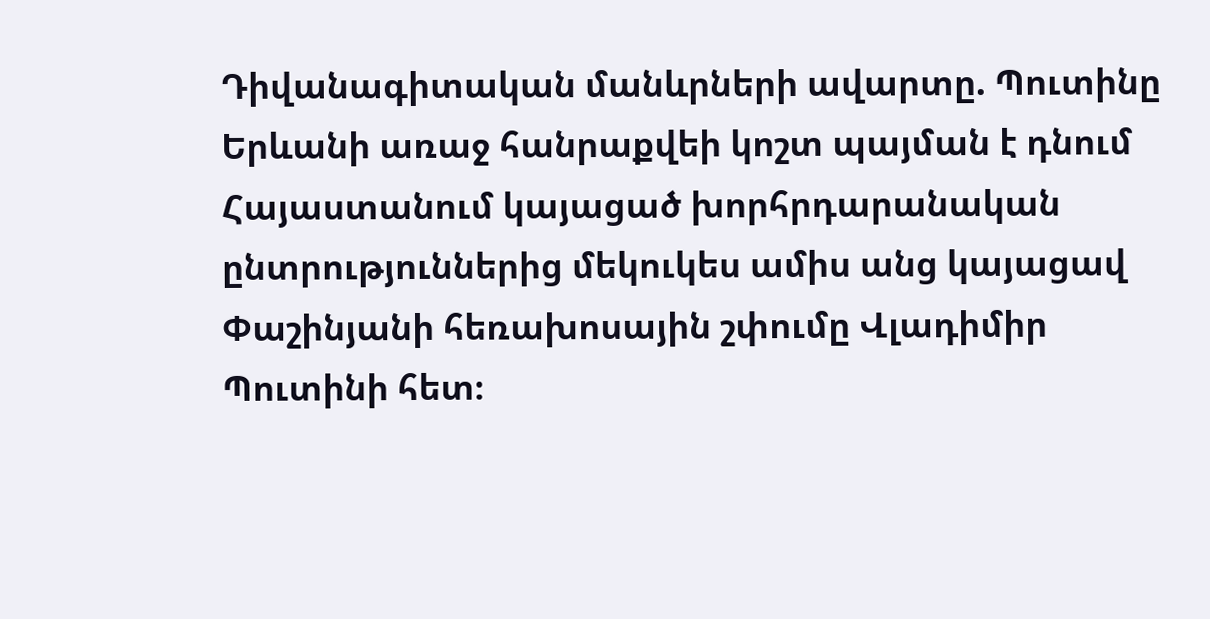Դիվանագիտական մանևրների ավարտը. Պուտինը Երևանի առաջ հանրաքվեի կոշտ պայման է դնում
Հայաստանում կայացած խորհրդարանական ընտրություններից մեկուկես ամիս անց կայացավ Փաշինյանի հեռախոսային շփումը Վլադիմիր Պուտինի հետ։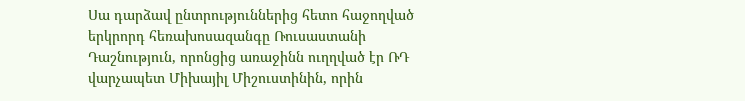Սա դարձավ ընտրություններից հետո հաջողված երկրորդ հեռախոսազանգը Ռուսաստանի Դաշնություն, որոնցից առաջինն ուղղված էր ՌԴ վարչապետ Միխայիլ Միշուստինին, որին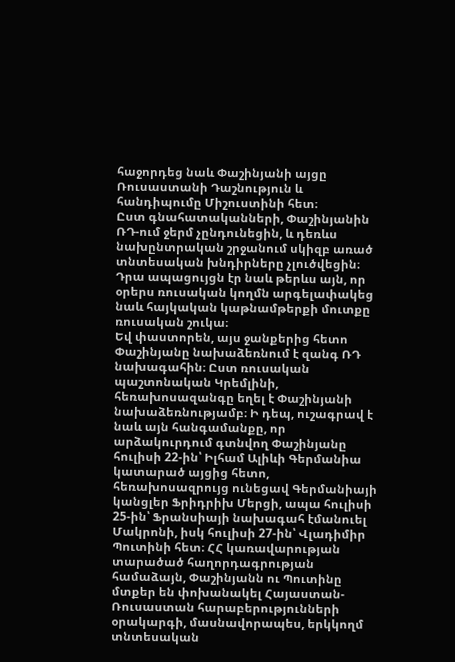հաջորդեց նաև Փաշինյանի այցը Ռուսաստանի Դաշնություն և հանդիպումը Միշուստինի հետ։
Ըստ գնահատականների, Փաշինյանին ՌԴ-ում ջերմ չընդունեցին, և դեռևս նախընտրական շրջանում սկիզբ առած տնտեսական խնդիրները չլուծվեցին։ Դրա ապացույցն էր նաև թերևս այն, որ օրերս ռուսական կողմն արգելափակեց նաև հայկական կաթնամթերքի մուտքը ռուսական շուկա։
Եվ փաստորեն, այս ջանքերից հետո Փաշինյանը նախաձեռնում է զանգ ՌԴ նախագահին։ Ըստ ռուսական պաշտոնական Կրեմլինի, հեռախոսազանգը եղել է Փաշինյանի նախաձեռնությամբ։ Ի դեպ, ուշագրավ է նաև այն հանգամանքը, որ արձակուրդում գտնվող Փաշինյանը հուլիսի 22-ին՝ Իլհամ Ալիևի Գերմանիա կատարած այցից հետո, հեռախոսազրույց ունեցավ Գերմանիայի կանցլեր Ֆրիդրիխ Մերցի, ապա հուլիսի 25-ին՝ Ֆրանսիայի նախագահ էմանուել Մակրոնի, իսկ հուլիսի 27-ին՝ Վլադիմիր Պուտինի հետ։ ՀՀ կառավարության տարածած հաղորդագրության համաձայն, Փաշինյանն ու Պուտինը մտքեր են փոխանակել Հայաստան-Ռուսաստան հարաբերությունների օրակարգի, մասնավորապես, երկկողմ տնտեսական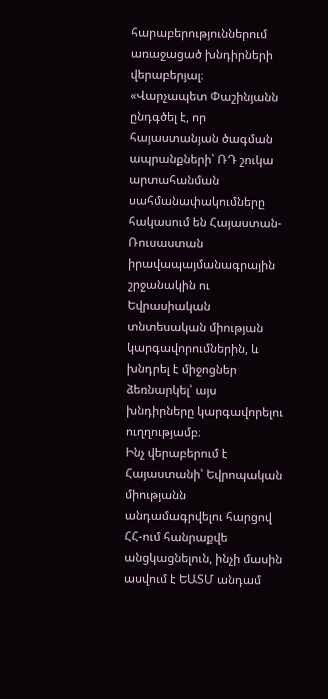հարաբերություններում առաջացած խնդիրների վերաբերյալ։
«Վարչապետ Փաշինյանն ընդգծել է, որ հայաստանյան ծագման ապրանքների՝ ՌԴ շուկա արտահանման սահմանափակումները հակասում են Հայաստան-Ռուսաստան իրավապայմանագրային շրջանակին ու Եվրասիական տնտեսական միության կարգավորումներին, և խնդրել է միջոցներ ձեռնարկել՝ այս խնդիրները կարգավորելու ուղղությամբ։
Ինչ վերաբերում է Հայաստանի՝ Եվրոպական միությանն անդամագրվելու հարցով ՀՀ-ում հանրաքվե անցկացնելուն, ինչի մասին ասվում է ԵԱՏՄ անդամ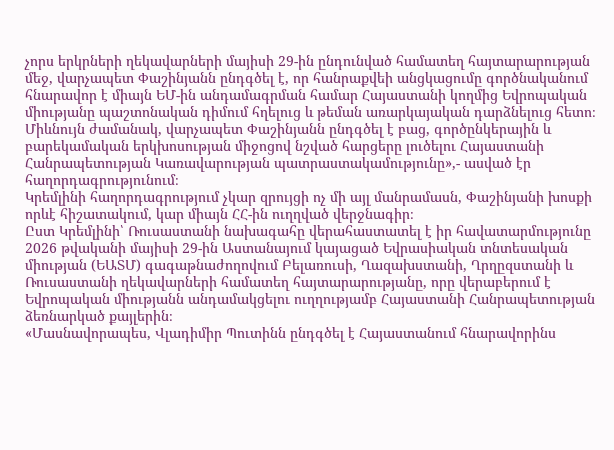չորս երկրների ղեկավարների մայիսի 29-ին ընդունված համատեղ հայտարարության մեջ, վարչապետ Փաշինյանն ընդգծել է, որ հանրաքվեի անցկացումը գործնականում հնարավոր է միայն ԵՄ-ին անդամագրման համար Հայաստանի կողմից Եվրոպական միությանը պաշտոնական դիմում հղելուց և թեման առարկայական դարձնելուց հետո։
Միևնույն ժամանակ, վարչապետ Փաշինյանն ընդգծել է բաց, գործընկերային և բարեկամական երկխոսության միջոցով նշված հարցերը լուծելու Հայաստանի Հանրապետության Կառավարության պատրաստակամությունը»,- ասված էր հաղորդագրությունում։
Կրեմլինի հաղորդագրությում չկար զրույցի ոչ մի այլ մանրամասն, Փաշինյանի խոսքի որևէ հիշատակում, կար միայն ՀՀ-ին ուղղված վերջնագիր։
Ըստ Կրեմլինի՝ Ռուսաստանի նախագահը վերահաստատել է իր հավատարմությունը 2026 թվականի մայիսի 29-ին Աստանայում կայացած Եվրասիական տնտեսական միության (ԵԱՏՄ) գագաթնաժողովում Բելառուսի, Ղազախստանի, Ղրղըզստանի և Ռուսաստանի ղեկավարների համատեղ հայտարարությանը, որը վերաբերում է Եվրոպական միությանն անդամակցելու ուղղությամբ Հայաստանի Հանրապետության ձեռնարկած քայլերին։
«Մասնավորապես, Վլադիմիր Պուտինն ընդգծել է Հայաստանում հնարավորինս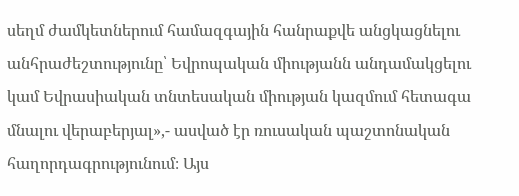սեղմ ժամկետներում համազգային հանրաքվե անցկացնելու անհրաժեշտությունը՝ Եվրոպական միությանն անդամակցելու կամ Եվրասիական տնտեսական միության կազմում հետագա մնալու վերաբերյալ»,- ասված էր ռուսական պաշտոնական հաղորդագրությունում։ Այս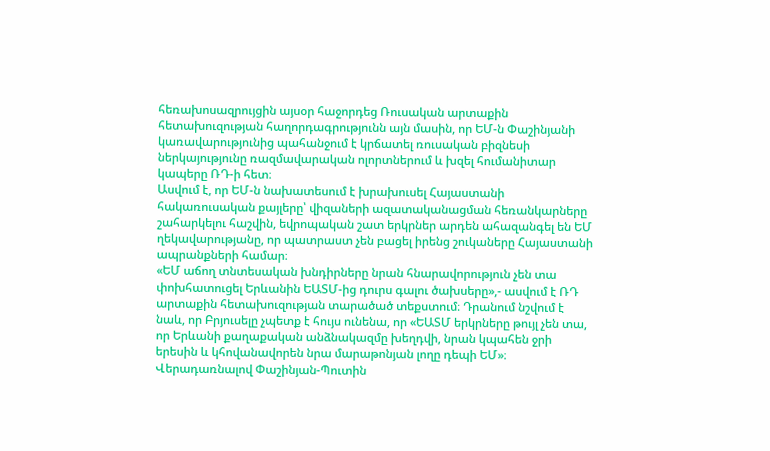հեռախոսազրույցին այսօր հաջորդեց Ռուսական արտաքին հետախուզության հաղորդագրությունն այն մասին, որ ԵՄ-ն Փաշինյանի կառավարությունից պահանջում է կրճատել ռուսական բիզնեսի ներկայությունը ռազմավարական ոլորտներում և խզել հումանիտար կապերը ՌԴ-ի հետ։
Ասվում է, որ ԵՄ-ն նախատեսում է խրախուսել Հայաստանի հակառուսական քայլերը՝ վիզաների ազատականացման հեռանկարները շահարկելու հաշվին, եվրոպական շատ երկրներ արդեն ահազանգել են ԵՄ ղեկավարությանը, որ պատրաստ չեն բացել իրենց շուկաները Հայաստանի ապրանքների համար։
«ԵՄ աճող տնտեսական խնդիրները նրան հնարավորություն չեն տա փոխհատուցել Երևանին ԵԱՏՄ-ից դուրս գալու ծախսերը»,- ասվում է ՌԴ արտաքին հետախուզության տարածած տեքստում։ Դրանում նշվում է նաև, որ Բրյուսելը չպետք է հույս ունենա, որ «ԵԱՏՄ երկրները թույլ չեն տա, որ Երևանի քաղաքական անձնակազմը խեղդվի, նրան կպահեն ջրի երեսին և կհովանավորեն նրա մարաթոնյան լողը դեպի ԵՄ»։
Վերադառնալով Փաշինյան-Պուտին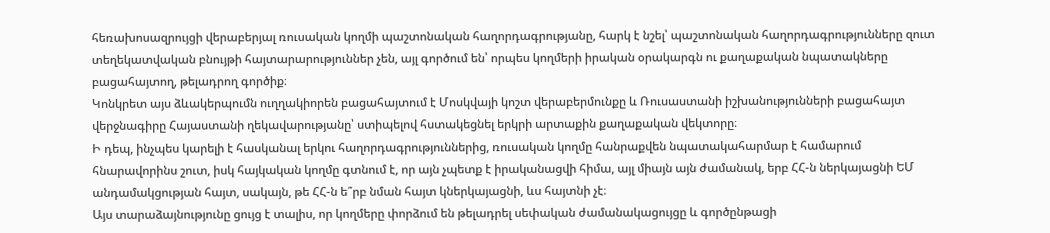հեռախոսազրույցի վերաբերյալ ռուսական կողմի պաշտոնական հաղորդագրությանը, հարկ է նշել՝ պաշտոնական հաղորդագրությունները զուտ տեղեկատվական բնույթի հայտարարություններ չեն, այլ գործում են՝ որպես կողմերի իրական օրակարգն ու քաղաքական նպատակները բացահայտող, թելադրող գործիք։
Կոնկրետ այս ձևակերպումն ուղղակիորեն բացահայտում է Մոսկվայի կոշտ վերաբերմունքը և Ռուսաստանի իշխանությունների բացահայտ վերջնագիրը Հայաստանի ղեկավարությանը՝ ստիպելով հստակեցնել երկրի արտաքին քաղաքական վեկտորը։
Ի դեպ, ինչպես կարելի է հասկանալ երկու հաղորդագրություններից, ռուսական կողմը հանրաքվեն նպատակահարմար է համարում հնարավորինս շուտ, իսկ հայկական կողմը գտնում է, որ այն չպետք է իրականացվի հիմա, այլ միայն այն ժամանակ, երբ ՀՀ-ն ներկայացնի ԵՄ անդամակցության հայտ, սակայն, թե ՀՀ-ն ե՞րբ նման հայտ կներկայացնի, ևս հայտնի չէ։
Այս տարաձայնությունը ցույց է տալիս, որ կողմերը փորձում են թելադրել սեփական ժամանակացույցը և գործընթացի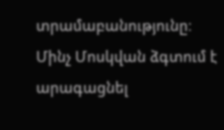տրամաբանությունը։
Մինչ Մոսկվան ձգտում է արագացնել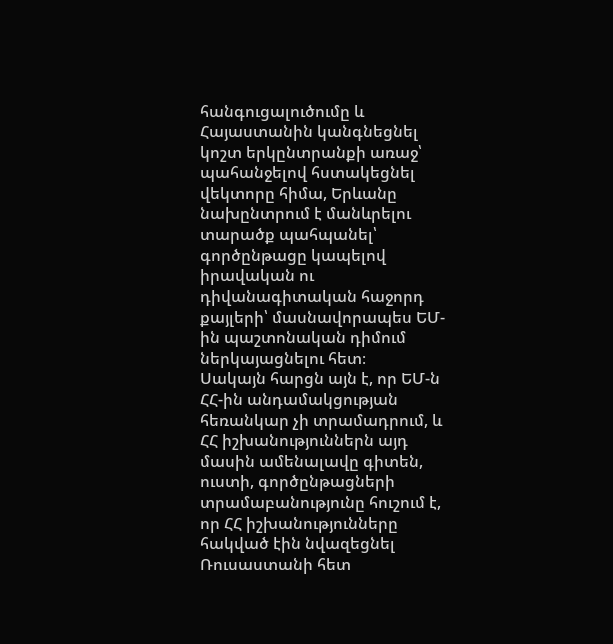հանգուցալուծումը և Հայաստանին կանգնեցնել կոշտ երկընտրանքի առաջ՝ պահանջելով հստակեցնել վեկտորը հիմա, Երևանը նախընտրում է մանևրելու տարածք պահպանել՝ գործընթացը կապելով իրավական ու դիվանագիտական հաջորդ քայլերի՝ մասնավորապես ԵՄ-ին պաշտոնական դիմում ներկայացնելու հետ։
Սակայն հարցն այն է, որ ԵՄ-ն ՀՀ-ին անդամակցության հեռանկար չի տրամադրում, և ՀՀ իշխանություններն այդ մասին ամենալավը գիտեն, ուստի, գործընթացների տրամաբանությունը հուշում է, որ ՀՀ իշխանությունները հակված էին նվազեցնել Ռուսաստանի հետ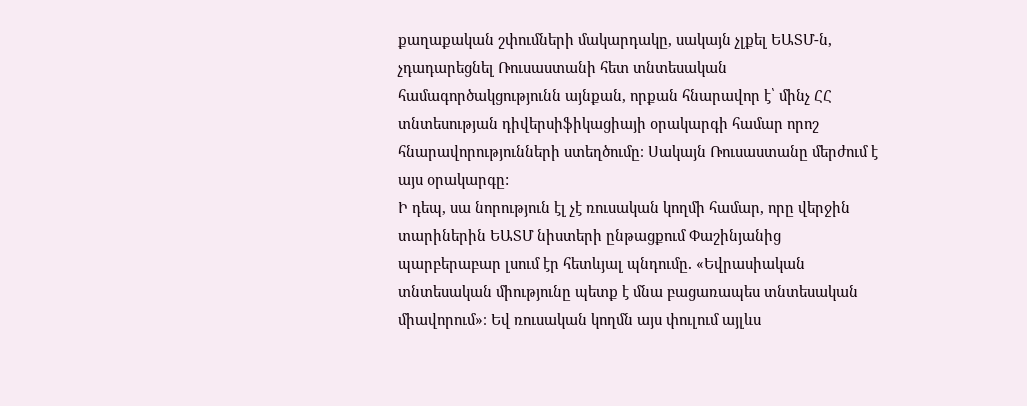քաղաքական շփումների մակարդակը, սակայն չլքել ԵԱՏՄ-ն, չդադարեցնել Ռուսաստանի հետ տնտեսական համագործակցությունն այնքան, որքան հնարավոր է՝ մինչ ՀՀ տնտեսության դիվերսիֆիկացիայի օրակարգի համար որոշ հնարավորությունների ստեղծումը։ Սակայն Ռուսաստանը մերժում է այս օրակարգը:
Ի դեպ, սա նորություն էլ չէ ռուսական կողմի համար, որը վերջին տարիներին ԵԱՏՄ նիստերի ընթացքում Փաշինյանից պարբերաբար լսում էր հետևյալ պնդումը․ «Եվրասիական տնտեսական միությունը պետք է մնա բացառապես տնտեսական միավորում»։ Եվ ռուսական կողմն այս փուլում այլևս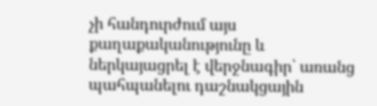չի հանդուրժում այս քաղաքականությունը և ներկայացրել է վերջնագիր՝ առանց պահպանելու դաշնակցային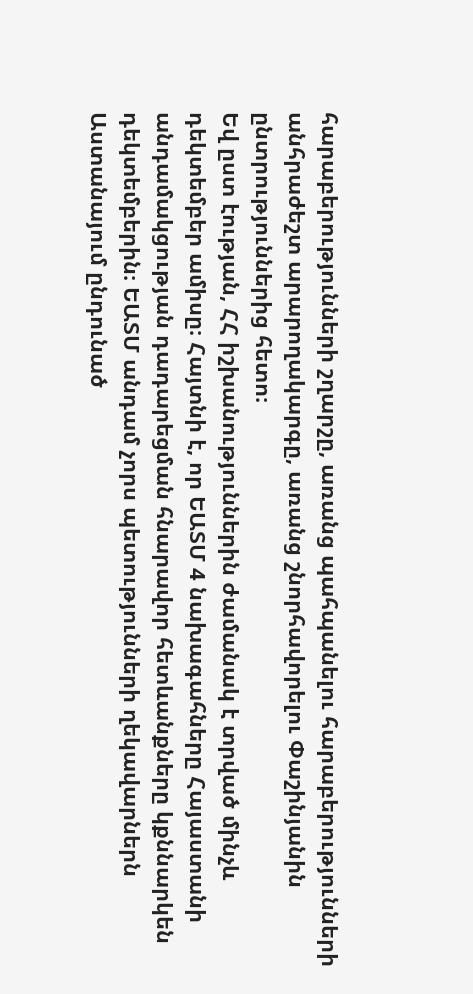հարաբերությունների շղարշը, առանց պահպանելու հարաբերությունների անհրաժեշտ արարողակարգը, առանց շնորհավորելու Փաշինյանին ընտրություններից հետո։
Եվ ըստ էության, ՀՀ իշխանություններին ժամանակ է տրված մինչև դեկտեմբեր ամիսը։ Հայտնի է, որ ԵԱՏՄ 4 նախագահները Հայաստանի անդամակցության դադարեցման հնարավոր հետևանքները կքննարկեն դեկտեմբերին։ ԵԱՏՄ անդամ չորս պետությունների ղեկավարներն Աստանայում ընդունած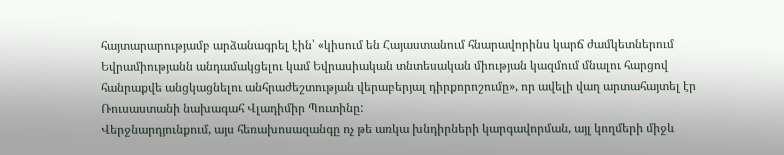հայտարարությամբ արձանագրել էին՝ «կիսում են Հայաստանում հնարավորինս կարճ ժամկետներում Եվրամիությանն անդամակցելու կամ Եվրասիական տնտեսական միության կազմում մնալու հարցով հանրաքվե անցկացնելու անհրաժեշտության վերաբերյալ դիրքորոշումը», որ ավելի վաղ արտահայտել էր Ռուսաստանի նախագահ Վլադիմիր Պուտինը:
Վերջնարդյունքում, այս հեռախոսազանգը ոչ թե առկա խնդիրների կարգավորման, այլ կողմերի միջև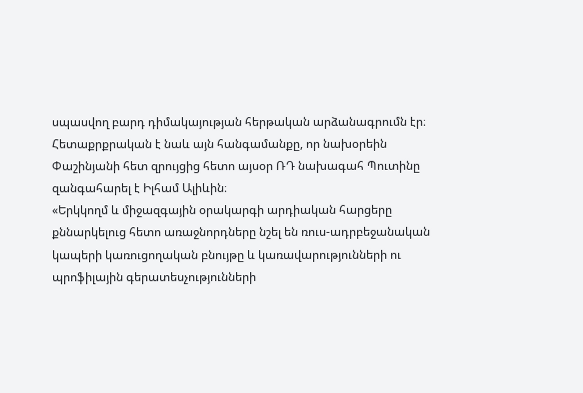սպասվող բարդ դիմակայության հերթական արձանագրումն էր։
Հետաքրքրական է նաև այն հանգամանքը, որ նախօրեին Փաշինյանի հետ զրույցից հետո այսօր ՌԴ նախագահ Պուտինը զանգահարել է Իլհամ Ալիևին։
«Երկկողմ և միջազգային օրակարգի արդիական հարցերը քննարկելուց հետո առաջնորդները նշել են ռուս-ադրբեջանական կապերի կառուցողական բնույթը և կառավարությունների ու պրոֆիլային գերատեսչությունների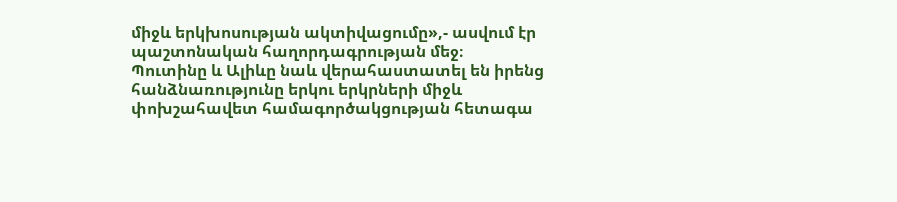միջև երկխոսության ակտիվացումը»,- ասվում էր պաշտոնական հաղորդագրության մեջ։
Պուտինը և Ալիևը նաև վերահաստատել են իրենց հանձնառությունը երկու երկրների միջև փոխշահավետ համագործակցության հետագա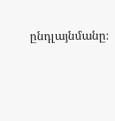ընդլայնմանը։